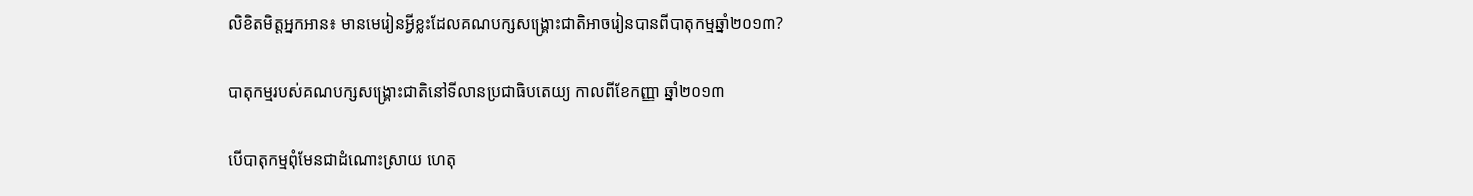លិខិតមិត្តអ្នកអាន៖ មានមេរៀនអ្វីខ្លះដែលគណបក្សសង្គ្រោះជាតិអាចរៀនបានពីបាតុកម្មឆ្នាំ២០១៣?

បាតុកម្មរបស់គណបក្សសង្រ្គោះជាតិនៅទីលានប្រជាធិបតេយ្យ កាលពីខែកញ្ញា ឆ្នាំ២០១៣

បើបាតុកម្មពុំមែនជាដំណោះស្រាយ ហេតុ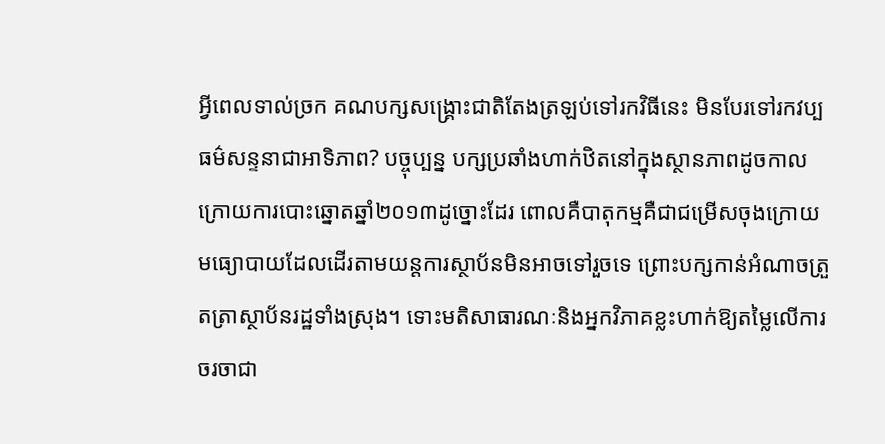អ្វីពេលទាល់ច្រក គណបក្សសង្គ្រោះជាតិតែងត្រឡប់ទៅរកវិធីនេះ មិនបែរទៅរកវប្បធម៌សន្ទនាជាអាទិភាព? បច្ចុប្បន្ន បក្សប្រឆាំងហាក់ឋិតនៅក្នុងស្ថានភាពដូចកាលក្រោយការបោះឆ្នោតឆ្នាំ២០១៣ដូច្នោះដែរ ពោលគឺបាតុកម្មគឺជាជម្រើសចុងក្រោយ មធ្យោបាយដែលដើរតាមយន្តការស្ថាប័នមិនអាចទៅរួចទេ ព្រោះបក្សកាន់អំណាចត្រួតត្រាស្ថាប័នរដ្ឋទាំងស្រុង។ ទោះមតិសាធារណៈនិងអ្នកវិភាគខ្លះហាក់ឱ្យតម្លៃលើការចរចាជា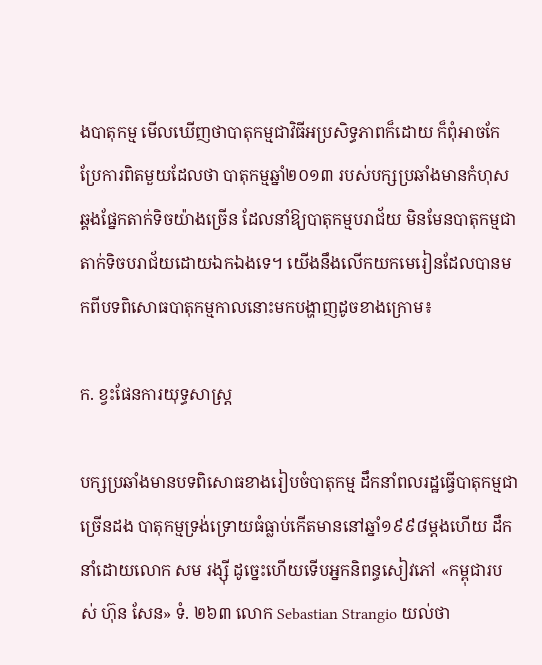ងបាតុកម្ម មើលឃើញថាបាតុកម្មជាវិធីអប្រសិទ្ធភាពក៏ដោយ ក៏ពុំអាចកែប្រែការពិតមួយដែលថា បាតុកម្មឆ្នាំ២០១៣ របស់បក្សប្រឆាំងមានកំហុសឆ្គងផ្នែកតាក់ទិចយ៉ាងច្រើន ដែលនាំឱ្យបាតុកម្មបរាជ័យ មិនមែនបាតុកម្មជាតាក់ទិចបរាជ័យដោយឯកឯងទេ។ យើងនឹងលើកយកមេរៀនដែលបានមកពីបទពិសោធបាតុកម្មកាលនោះមកបង្ហាញដូចខាងក្រោម៖

ក. ខ្វះផែនការយុទ្ធសាស្ត្រ

បក្សប្រឆាំងមានបទពិសោធខាងរៀបចំបាតុកម្ម ដឹកនាំពលរដ្ឋធ្វើបាតុកម្មជាច្រើនដង បាតុកម្មទ្រង់ទ្រោយធំធ្លាប់កើតមាននៅឆ្នាំ១៩៩៨ម្តងហើយ ដឹកនាំដោយលោក សម រង្ស៊ី ដូច្នេះហើយទើបអ្នកនិពន្ធសៀវភៅ «កម្ពុជារបស់ ហ៊ុន សែន» ទំ. ២៦៣ លោក Sebastian Strangio យល់ថា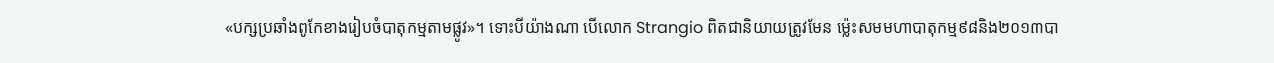«បក្សប្រឆាំងពូកែខាងរៀបចំបាតុកម្មតាមផ្លូវ»។ ទោះបីយ៉ាងណា បើលោក Strangio ពិតជានិយាយត្រូវមែន ម្ល៉េះសមមហាបាតុកម្ម៩៨និង២០១៣បា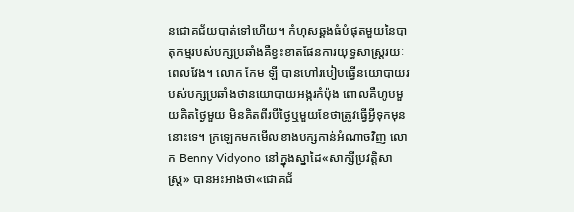នជោគជ័យបាត់ទៅហើយ។ កំហុសឆ្គងធំបំផុតមួយនៃបាតុកម្មរបស់បក្សប្រឆាំងគឺខ្វះខាតផែនការយុទ្ធសាស្ត្ររយៈពេលវែង។ លោក កែម ឡី បានហៅរបៀបធ្វើនយោបាយរបស់បក្សប្រឆាំងថានយោបាយអង្ករកំប៉ុង ពោលគឺហូបមួយគិតថ្ងៃមួយ មិនគិតពីរបីថ្ងៃឬមួយខែថាត្រូវធ្វើអ្វីទុកមុននោះទេ។ ក្រឡេកមកមើលខាងបក្សកាន់អំណាចវិញ លោក Benny Vidyono នៅក្នុងស្នាដៃ«សាក្សីប្រវត្តិសាស្ត្រ» បានអះអាងថា«ជោគជ័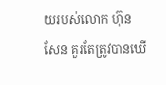យរបស់លោក ហ៊ុន សែន គួរតែត្រូវបានឃើ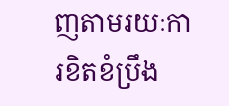ញតាមរយៈការខិតខំប្រឹង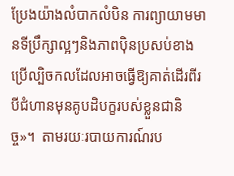ប្រែងយ៉ាងលំបាកលំបិន ការព្យាយាមមានទីប្រឹក្សាល្អៗនិងភាពប៉ិនប្រសប់ខាងប្រើល្បិចកលដែលអាចធ្វើឱ្យគាត់ដើរពីរបីជំហានមុនគូបដិបក្ខរបស់ខ្លួនជានិច្ច»។  តាមរយៈរបាយការណ៍រប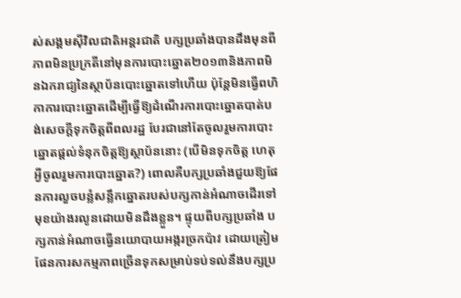ស់សង្គមស៊ីវិលជាតិអន្តរជាតិ បក្សប្រឆាំងបានដឹងមុនពីភាពមិនប្រក្រតីនៅមុនការបោះឆ្នោត២០១៣និងភាពមិនឯករាជ្យនៃស្ថាប័នបោះឆ្នោតទៅហើយ ប៉ុន្តែមិនធ្វើពហិកាការបោះឆ្នោតដើម្បីធ្វើឱ្យដំណើរការបោះឆ្នោតបាត់បង់សេចក្តីទុកចិត្តពីពលរដ្ឋ បែរជានៅតែចូលរួមការបោះឆ្នោតផ្តល់ទំនុកចិត្តឱ្យស្ថាប័ននោះ (បើមិនទុកចិត្ត ហេតុអ្វីចូលរួមការបោះឆ្នោត?) ពោលគឺបក្សប្រឆាំងជួយឱ្យផែនការលួចបន្លំសន្លឹកឆ្នោតរបស់បក្សកាន់អំណាចដើរទៅមុខយ៉ាងរលូនដោយមិនដឹងខ្លួន។ ផ្ទុយពីបក្សប្រឆាំង បក្សកាន់អំណាចធ្វើនយោបាយអង្ករច្រកប៉ាវ ដោយត្រៀមផែនការសកម្មភាពច្រើនទុកសម្រាប់ទប់ទល់នឹងបក្សប្រ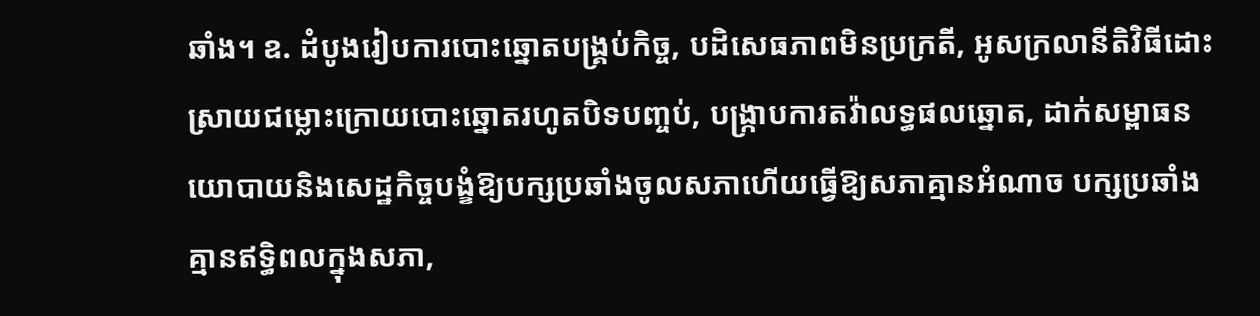ឆាំង។ ឧ. ដំបូងរៀបការបោះឆ្នោតបង្គ្រប់កិច្ច, បដិសេធភាពមិនប្រក្រតី, អូសក្រលានីតិវិធីដោះស្រាយជម្លោះក្រោយបោះឆ្នោតរហូតបិទបញ្ចប់, បង្ក្រាបការតវ៉ាលទ្ធផលឆ្នោត, ដាក់សម្ពាធនយោបាយនិងសេដ្ឋកិច្ចបង្ខំឱ្យបក្សប្រឆាំងចូលសភាហើយធ្វើឱ្យសភាគ្មានអំណាច បក្សប្រឆាំងគ្មានឥទ្ធិពលក្នុងសភា,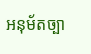អនុម័តច្បា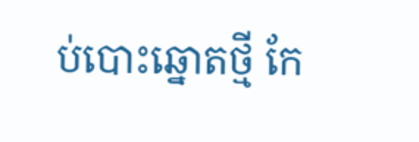ប់បោះឆ្នោតថ្មី កែ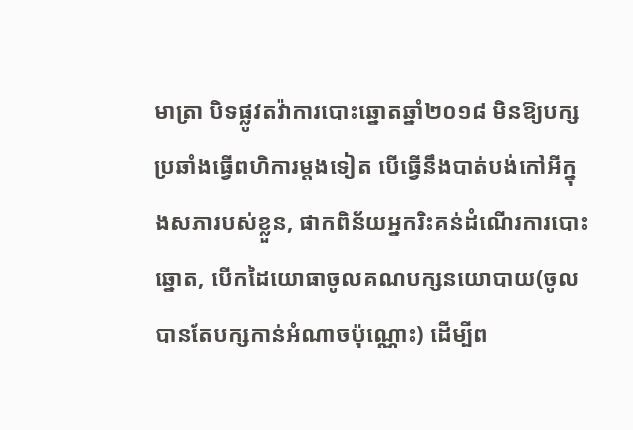មាត្រា បិទផ្លូវតវ៉ាការបោះឆ្នោតឆ្នាំ២០១៨ មិនឱ្យបក្សប្រឆាំងធ្វើពហិការម្តងទៀត បើធ្វើនឹងបាត់បង់កៅអីក្នុងសភារបស់ខ្លួន, ផាកពិន័យអ្នករិះគន់ដំណើរការបោះឆ្នោត, បើកដៃយោធាចូលគណបក្សនយោបាយ(ចូលបានតែបក្សកាន់អំណាចប៉ុណ្ណោះ) ដើម្បីព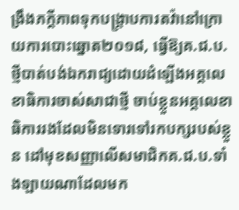ង្រឹងភក្តីភាពទុកបង្ក្រាបការតវ៉ានៅក្រោយការបោះឆ្នោត២០១៨, ធ្វើឱ្យគ.ជ.ប.ថ្មីបាត់បង់ឯករាជ្យដោយដំឡើងអគ្គលេខាធិការចាស់សាជាថ្មី ចាប់ខ្លួនអគ្គលេខាធិការរងដែលមិនទោរទៅរកបក្សរបស់ខ្លួន ដៅមុខសញ្ញាលើសមាជិកគ.ជ.ប.ទាំងឡាយណាដែលមក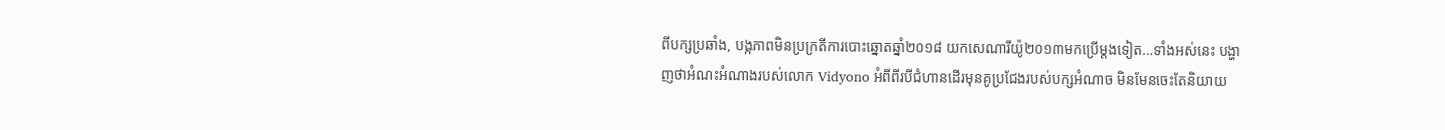ពីបក្សប្រឆាំង, បង្កភាពមិនប្រក្រតីការបោះឆ្នោតឆ្នាំ២០១៨ យកសេណារីយ៉ូ២០១៣មកប្រើម្តងទៀត…ទាំងអស់នេះ បង្ហាញថាអំណះអំណាងរបស់លោក Vidyono អំពីពីរបីជំហានដើរមុនគូប្រជែងរបស់បក្សអំណាច មិនមែនចេះតែនិយាយ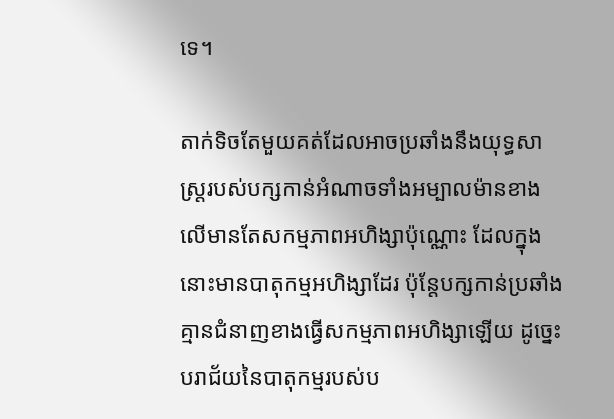ទេ។

តាក់ទិចតែមួយគត់ដែលអាចប្រឆាំងនឹងយុទ្ធសាស្ត្ររបស់បក្សកាន់អំណាចទាំងអម្បាលម៉ានខាងលើមានតែសកម្មភាពអហិង្សាប៉ុណ្ណោះ ដែលក្នុងនោះមានបាតុកម្មអហិង្សាដែរ ប៉ុន្តែបក្សកាន់ប្រឆាំងគ្មានជំនាញខាងធ្វើសកម្មភាពអហិង្សាឡើយ ដូច្នេះបរាជ័យនៃបាតុកម្មរបស់ប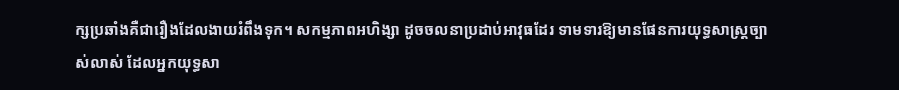ក្សប្រឆាំងគឺជារឿងដែលងាយរំពឹងទុក។ សកម្មភាពអហិង្សា ដូចចលនាប្រដាប់អាវុធដែរ ទាមទារឱ្យមានផែនការយុទ្ធសាស្ត្រច្បាស់លាស់ ដែលអ្នកយុទ្ធសា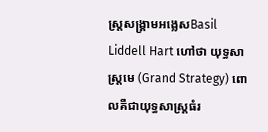ស្ត្រសង្គ្រាមអង្លេសBasil Liddell Hart ហៅថា យុទ្ធសាស្ត្រមេ (Grand Strategy) ពោលគឺជាយុទ្ធសាស្ត្រធំរ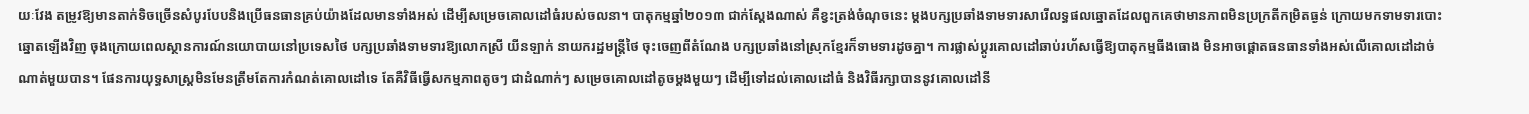យៈវែង តម្រូវឱ្យមានតាក់ទិចច្រើនសំបូរបែបនិងប្រើធនធានគ្រប់យ៉ាងដែលមានទាំងអស់ ដើម្បីសម្រេចគោលដៅធំរបស់ចលនា។ បាតុកម្មឆ្នាំ២០១៣ ជាក់ស្តែងណាស់ គឺខ្វះត្រង់ចំណុចនេះ ម្តងបក្សប្រឆាំងទាមទារសារើលទ្ធផលឆ្នោតដែលពួកគេថាមានភាពមិនប្រក្រតីកម្រិតធ្ងន់ ក្រោយមកទាមទារបោះឆ្នោតឡើងវិញ ចុងក្រោយពេលស្ថានការណ៍នយោបាយនៅប្រទេសថៃ បក្សប្រឆាំងទាមទារឱ្យលោកស្រី យីនឡាក់ នាយករដ្ឋមន្ត្រីថៃ ចុះចេញពីតំណែង បក្សប្រឆាំងនៅស្រុកខ្មែរក៏ទាមទារដូចគ្នា។ ការផ្លាស់ប្តូរគោលដៅឆាប់រហ័សធ្វើឱ្យបាតុកម្មធីងធោង មិនអាចផ្តោតធនធានទាំងអស់លើគោលដៅដាច់ណាត់មួយបាន។ ផែនការយុទ្ធសាស្ត្រមិនមែនត្រឹមតែការកំណត់គោលដៅទេ តែគឺវិធីធ្វើសកម្មភាពតូចៗ ជាដំណាក់ៗ សម្រេចគោលដៅតូចម្តងមួយៗ ដើម្បីទៅដល់គោលដៅធំ និងវិធីរក្សាបាននូវគោលដៅនី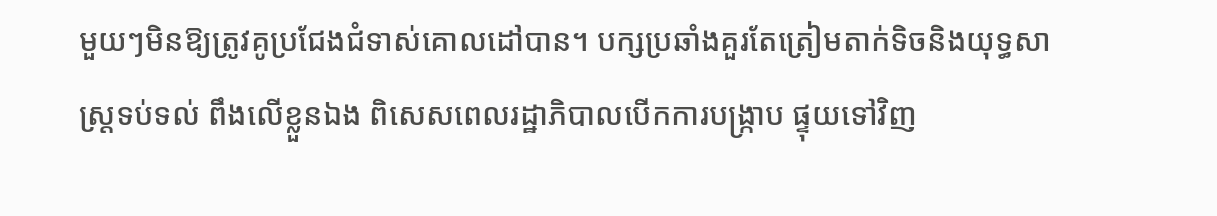មួយៗមិនឱ្យត្រូវគូប្រជែងជំទាស់គោលដៅបាន។ បក្សប្រឆាំងគួរតែត្រៀមតាក់ទិចនិងយុទ្ធសាស្ត្រទប់ទល់ ពឹងលើខ្លួនឯង ពិសេសពេលរដ្ឋាភិបាលបើកការបង្ក្រាប ផ្ទុយទៅវិញ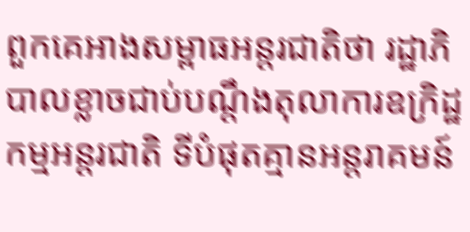ពួកគេអាងសម្ពាធអន្តរជាតិថា រដ្ឋាភិបាលខ្លាចជាប់បណ្តឹងតុលាការឧក្រិដ្ឋកម្មអន្តរជាតិ ទីបំផុតគ្មានអន្តរាគមន៍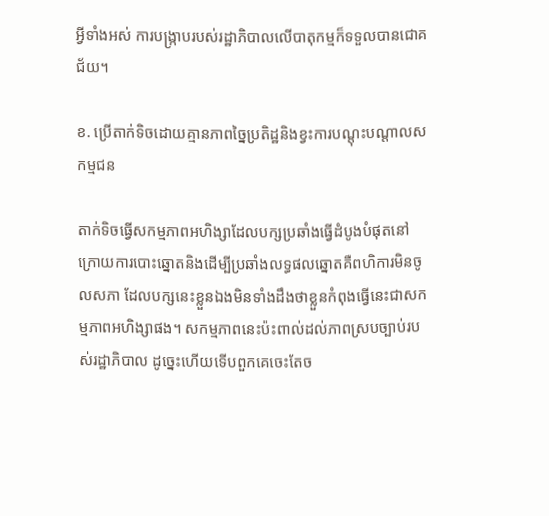អ្វីទាំងអស់ ការបង្ក្រាបរបស់រដ្ឋាភិបាលលើបាតុកម្មក៏ទទួលបានជោគជ័យ។

ខ. ប្រើតាក់ទិចដោយគ្មានភាពច្នៃប្រតិដ្ឋនិងខ្វះការបណ្តុះបណ្តាលសកម្មជន

តាក់ទិចធ្វើសកម្មភាពអហិង្សាដែលបក្សប្រឆាំងធ្វើដំបូងបំផុតនៅក្រោយការបោះឆ្នោតនិងដើម្បីប្រឆាំងលទ្ធផលឆ្នោតគឺពហិការមិនចូលសភា ដែលបក្សនេះខ្លួនឯងមិនទាំងដឹងថាខ្លួនកំពុងធ្វើនេះជាសកម្មភាពអហិង្សាផង។ សកម្មភាពនេះប៉ះពាល់ដល់ភាពស្របច្បាប់របស់រដ្ឋាភិបាល ដូច្នេះហើយទើបពួកគេចេះតែច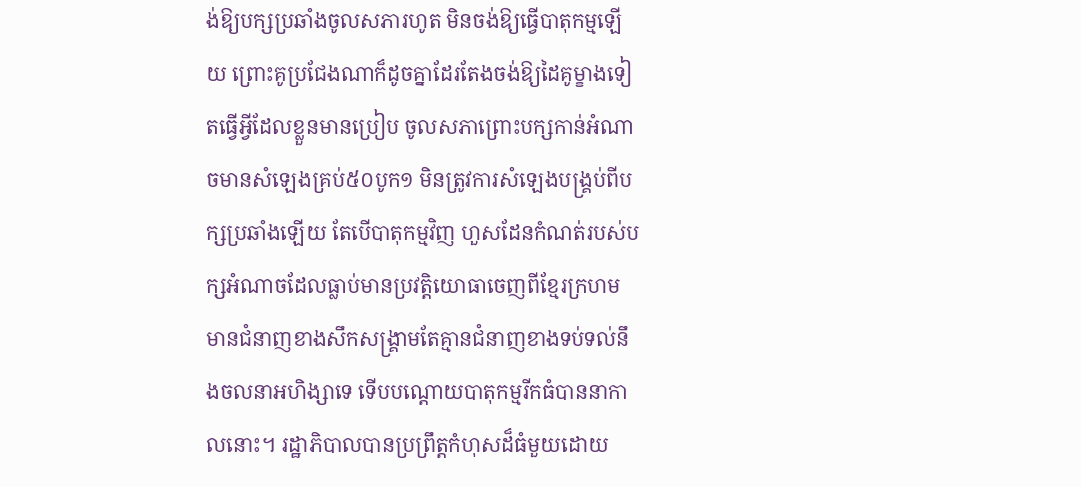ង់ឱ្យបក្សប្រឆាំងចូលសភារហូត មិនចង់ឱ្យធ្វើបាតុកម្មឡើយ ព្រោះគូប្រជែងណាក៏ដូចគ្នាដែរតែងចង់ឱ្យដៃគូម្ខាងទៀតធ្វើអ្វីដែលខ្លួនមានប្រៀប ចូលសភាព្រោះបក្សកាន់អំណាចមានសំឡេងគ្រប់៥០បូក១ មិនត្រូវការសំឡេងបង្គ្រប់ពីបក្សប្រឆាំងឡើយ តែបើបាតុកម្មវិញ ហួសដែនកំណត់របស់បក្សអំណាចដែលធ្លាប់មានប្រវត្តិយោធាចេញពីខ្មែរក្រហម មានជំនាញខាងសឹកសង្គ្រាមតែគ្មានជំនាញខាងទប់ទល់នឹងចលនាអហិង្សាទេ ទើបបណ្តោយបាតុកម្មរីកធំបាននាកាលនោះ។ រដ្ឋាភិបាលបានប្រព្រឹត្តកំហុសដ៏ធំមួយដោយ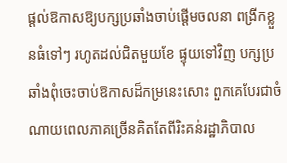ផ្តល់ឱកាសឱ្យបក្សប្រឆាំងចាប់ផ្តើមចលនា ពង្រីកខ្លួនធំទៅៗ រហូតដល់ជិតមួយខែ ផ្ទុយទៅវិញ បក្សប្រឆាំងពុំចេះចាប់ឱកាសដ៏កម្រនេះសោះ ពួកគេបែរជាចំណាយពេលភាគច្រើនគិតតែពីរិះគន់រដ្ឋាភិបាល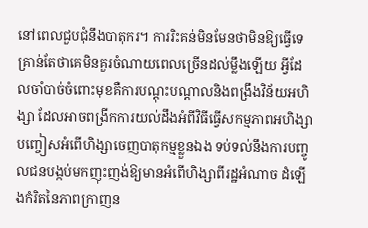នៅពេលជួបជុំនឹងបាតុករ។ ការរិះគន់មិនមែនថាមិនឱ្យធ្វើទេ គ្រាន់តែថាគេមិនគួរចំណាយពេលច្រើនដល់ម្លឹងឡើយ អ្វីដែលចាំបាច់ចំពោះមុខគឺការបណ្តុះបណ្តាលនិងពង្រឹងវិន័យអហិង្សា ដែលអាចពង្រីកការយល់ដឹងអំពីវិធីធ្វើសកម្មភាពអហិង្សា បញ្ចៀសអំពើហិង្សាចេញបាតុកម្មខ្លួនឯង ទប់ទល់នឹងការបញ្ចូលជនបង្កប់មកញុះញង់ឱ្យមានអំពើហិង្សាពីរដ្ឋអំណាច ដំឡើងកំរិតនៃភាពក្រាញន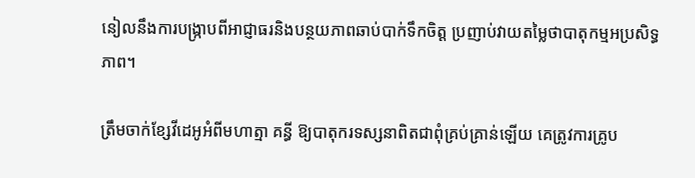នៀលនឹងការបង្ក្រាបពីអាជ្ញាធរនិងបន្ថយភាពឆាប់បាក់ទឹកចិត្ត ប្រញាប់វាយតម្លៃថាបាតុកម្មអប្រសិទ្ធភាព។

ត្រឹមចាក់ខ្សែវីដេអូអំពីមហាត្មា គន្ធី ឱ្យបាតុករទស្សនាពិតជាពុំគ្រប់គ្រាន់ឡើយ គេត្រូវការគ្រូប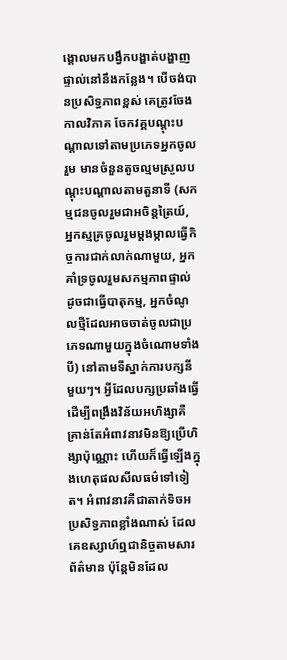ង្គោលមកបង្វឹកបង្ហាត់បង្ហាញផ្ទាល់នៅនឹងកន្លែង។ បើចង់បានប្រសិទ្ធភាពខ្ពស់ គេត្រូវចែងកាលវិភាគ ចែកវគ្គបណ្តុះបណ្តាលទៅតាមប្រភេទអ្នកចូលរួម មានចំនួនតូចល្មមស្រួលបណ្តុះបណ្តាលតាមតួនាទី (សកម្មជនចូលរួមជាអចិន្តត្រៃយ៍, អ្នកស្មគ្រចូលរួមម្តងម្កាលធ្វើកិច្ចការជាក់លាក់ណាមួយ, អ្នកគាំទ្រចូលរួមសកម្មភាពផ្ទាល់ដូចជាធ្វើបាតុកម្ម, អ្នកចំណូលថ្មីដែលអាចចាត់ចូលជាប្រភេទណាមួយក្នុងចំណោមទាំងបី) នៅតាមទីស្នាក់ការបក្សនីមួយៗ។ អ្វីដែលបក្សប្រឆាំងធ្វើដើម្បីពង្រឹងវិន័យអហិង្សាគឺគ្រាន់តែអំពាវនាវមិនឱ្យប្រើហិង្សាប៉ុណ្ណោះ ហើយក៏ធ្វើឡើងក្នុងហេតុផលសីលធម៌ទៅទៀត។ អំពាវនាវគឺជាតាក់ទិចអប្រសិទ្ធភាពខ្លាំងណាស់ ដែលគេឧស្សាហ៍ឮជានិច្ចតាមសារព័ត៌មាន ប៉ុន្តែមិនដែល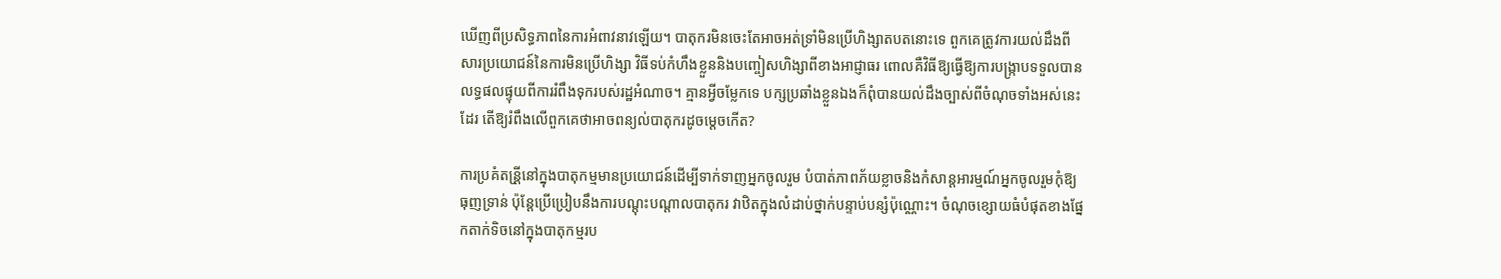ឃើញពីប្រសិទ្ធភាពនៃការអំពាវនាវឡើយ។ បាតុករមិនចេះតែអាចអត់ទ្រាំមិនប្រើហិង្សាតបតនោះទេ ពួកគេត្រូវការយល់ដឹងពីសារប្រយោជន៍នៃការមិនប្រើហិង្សា វិធីទប់កំហឹងខ្លួននិងបញ្ចៀសហិង្សាពីខាងអាជ្ញាធរ ពោលគឺវិធីឱ្យធ្វើឱ្យការបង្ក្រាបទទួលបានលទ្ធផលផ្ទុយពីការរំពឹងទុករបស់រដ្ឋអំណាច។ គ្មានអ្វីចម្លែកទេ បក្សប្រឆាំងខ្លួនឯងក៏ពុំបានយល់ដឹងច្បាស់ពីចំណុចទាំងអស់នេះដែរ តើឱ្យរំពឹងលើពួកគេថាអាចពន្យល់បាតុករដូចម្តេចកើត?

ការប្រគំតន្រី្តនៅក្នុងបាតុកម្មមានប្រយោជន៍ដើម្បីទាក់ទាញអ្នកចូលរួម បំបាត់ភាពភ័យខ្លាចនិងកំសាន្តអារម្មណ៍អ្នកចូលរួមកុំឱ្យធុញទ្រាន់ ប៉ុន្តែប្រើប្រៀបនឹងការបណ្តុះបណ្តាលបាតុករ វាឋិតក្នុងលំដាប់ថ្នាក់បន្ទាប់បន្សំប៉ុណ្ណោះ។ ចំណុចខ្សោយធំបំផុតខាងផ្នែកតាក់ទិចនៅក្នុងបាតុកម្មរប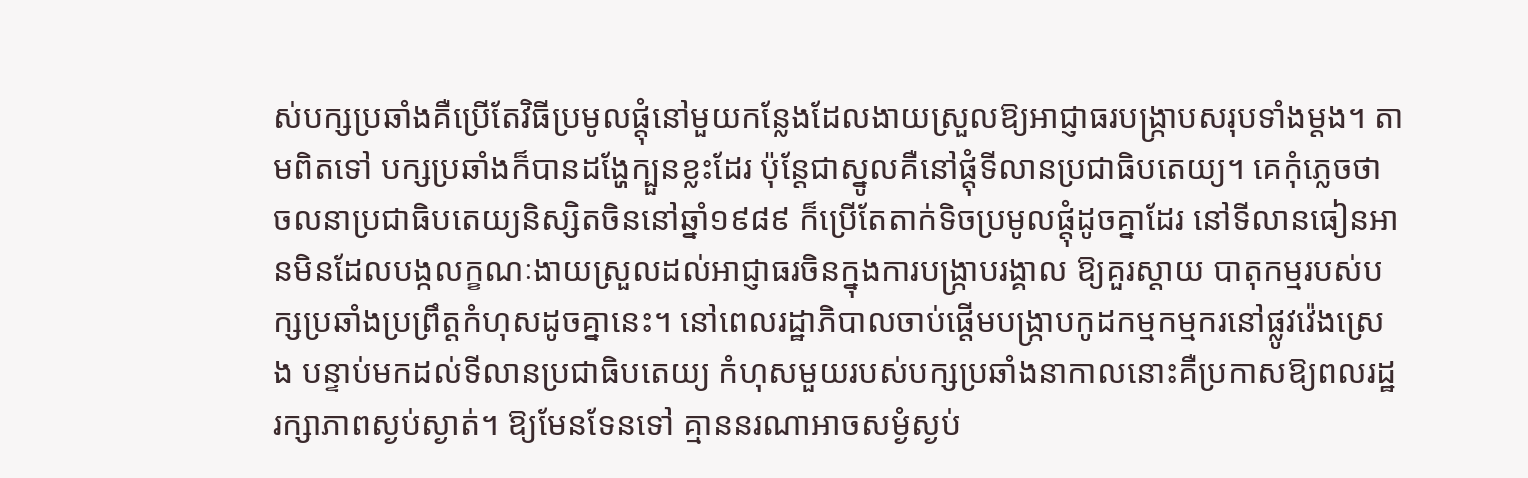ស់បក្សប្រឆាំងគឺប្រើតែវិធីប្រមូលផ្តុំនៅមួយកន្លែងដែលងាយស្រួលឱ្យអាជ្ញាធរបង្ក្រាបសរុបទាំងម្តង។ តាមពិតទៅ បក្សប្រឆាំងក៏បានដង្ហែក្បួនខ្លះដែរ ប៉ុន្តែជាស្នូលគឺនៅផ្តុំទីលានប្រជាធិបតេយ្យ។ គេកុំភ្លេចថា ចលនាប្រជាធិបតេយ្យនិស្សិតចិននៅឆ្នាំ១៩៨៩ ក៏ប្រើតែតាក់ទិចប្រមូលផ្តុំដូចគ្នាដែរ នៅទីលានធៀនអានមិនដែលបង្កលក្ខណៈងាយស្រួលដល់អាជ្ញាធរចិនក្នុងការបង្ក្រាបរង្គាល ឱ្យគួរស្តាយ បាតុកម្មរបស់បក្សប្រឆាំងប្រព្រឹត្តកំហុសដូចគ្នានេះ។ នៅពេលរដ្ឋាភិបាលចាប់ផ្តើមបង្ក្រាបកូដកម្មកម្មករនៅផ្លូវវ៉េងស្រេង បន្ទាប់មកដល់ទីលានប្រជាធិបតេយ្យ កំហុសមួយរបស់បក្សប្រឆាំងនាកាលនោះគឺប្រកាសឱ្យពលរដ្ឋរក្សាភាពស្ងប់ស្ងាត់។ ឱ្យមែនទែនទៅ គ្មាននរណាអាចសម្ងំស្ងប់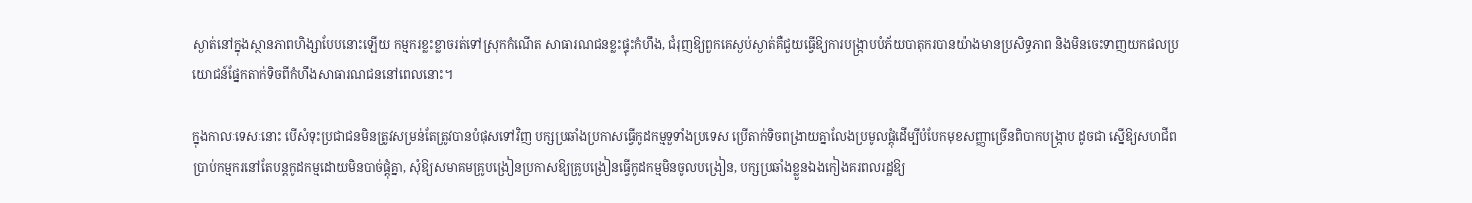ស្ងាត់នៅក្នុងស្ថានភាពហិង្សាបែបនោះឡើយ កម្មករខ្លះខ្លាចរត់ទៅស្រុកកំណើត សាធារណជនខ្លះផ្ទុះកំហឹង, ជំរុញឱ្យពួកគេស្ងប់ស្ងាត់គឺជួយធ្វើឱ្យការបង្ក្រាបបំភ័យបាតុករបានយ៉ាងមានប្រសិទ្ធភាព និងមិនចេះទាញយកផលប្រយោជន៍ផ្នែកតាក់ទិចពីកំហឹងសាធារណជននៅពេលនោះ។

ក្នុងកាលៈទេសៈនោះ បើសំទុះប្រជាជនមិនត្រូវសម្រន់តែត្រូវបានបំផុសទៅវិញ បក្សប្រឆាំងប្រកាសធ្វើកូដកម្មទួទាំងប្រទេស ប្រើតាក់ទិចពង្រាយគ្នាលែងប្រមូលផ្តុំដើម្បីបំបែកមុខសញ្ញាច្រើនពិបាកបង្ក្រាប ដូចជា ស្នើឱ្យសហជីពប្រាប់កម្មករនៅតែបន្តកូដកម្មដោយមិនបាច់ផ្តុំគ្នា, សុំឱ្យសមាគមគ្រូបង្រៀនប្រកាសឱ្យគ្រូបង្រៀនធ្វើកូដកម្មមិនចូលបង្រៀន, បក្សប្រឆាំងខ្លួនឯងកៀងគរពលរដ្ឋឱ្យ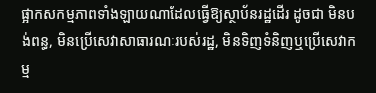ផ្អាកសកម្មភាពទាំងឡាយណាដែលធ្វើឱ្យស្ថាប័នរដ្ឋដើរ ដូចជា មិនបង់ពន្ធ, មិនប្រើសេវាសាធារណៈរបស់រដ្ឋ, មិនទិញទំនិញឬប្រើសេវាកម្ម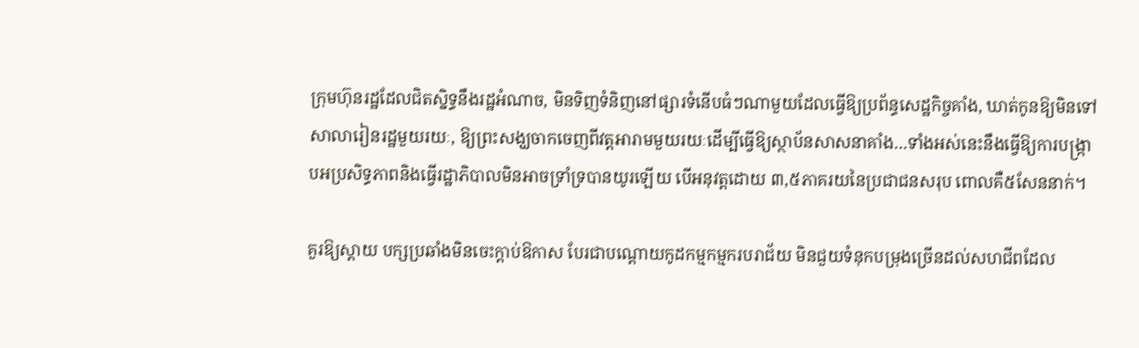ក្រុមហ៊ុនរដ្ឋដែលជិតស្និទ្ធនឹងរដ្ឋអំណាច, មិនទិញទំនិញនៅផ្សារទំនើបធំៗណាមួយដែលធ្វើឱ្យប្រព័ន្ធសេដ្ឋកិច្ចគាំង, ឃាត់កូនឱ្យមិនទៅសាលារៀនរដ្ឋមួយរយៈ, ឱ្យព្រះសង្ឃចាកចេញពីវត្តអារាមមួយរយៈដើម្បីធ្វើឱ្យស្ថាប័នសាសនាគាំង…ទាំងអស់នេះនឹងធ្វើឱ្យការបង្ក្រាបអប្រសិទ្ធភាពនិងធ្វើរដ្ឋាភិបាលមិនអាចទ្រាំទ្របានយូរឡើយ បើអនុវត្តដោយ ៣,៥ភាគរយនៃប្រជាជនសរុប ពោលគឺ៥សែននាក់។

គួរឱ្យស្តាយ បក្សប្រឆាំងមិនចេះក្តាប់ឱកាស បែរជាបណ្តោយកូដកម្មកម្មករបរាជ័យ មិនជួយទំនុកបម្រុងច្រើនដល់សហជីពដែល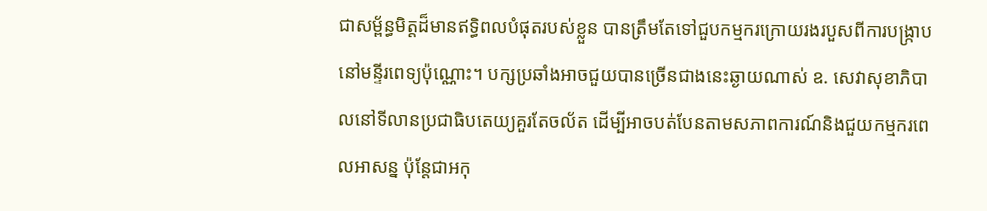ជាសម្ព័ន្ធមិត្តដ៏មានឥទ្ធិពលបំផុតរបស់ខ្លួន បានត្រឹមតែទៅជួបកម្មករក្រោយរងរបួសពីការបង្ក្រាបនៅមន្ទីរពេទ្យប៉ុណ្ណោះ។ បក្សប្រឆាំងអាចជួយបានច្រើនជាងនេះឆ្ងាយណាស់ ឧ. សេវាសុខាភិបាលនៅទីលានប្រជាធិបតេយ្យគួរតែចល័ត ដើម្បីអាចបត់បែនតាមសភាពការណ៍និងជួយកម្មករពេលអាសន្ន ប៉ុន្តែជាអកុ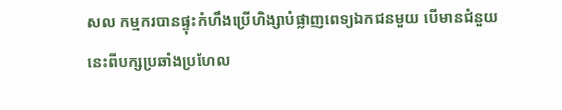សល កម្មករបានផ្ទុះកំហឹងប្រើហិង្សាបំផ្លាញពេទ្យឯកជនមួយ បើមានជំនួយនេះពីបក្សប្រឆាំងប្រហែល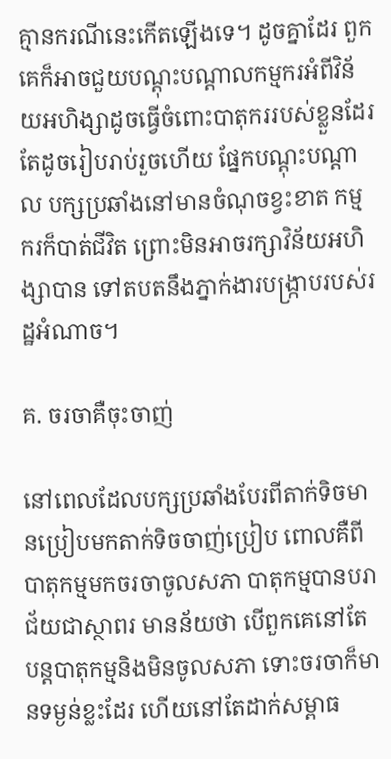គ្មានករណីនេះកើតឡើងទេ។ ដូចគ្នាដែរ ពួកគេក៏អាចជួយបណ្តុះបណ្តាលកម្មករអំពីវិន័យអហិង្សាដូចធ្វើចំពោះបាតុកររបស់ខ្លួនដែរ តែដូចរៀបរាប់រួចហើយ ផ្នែកបណ្តុះបណ្តាល បក្សប្រឆាំងនៅមានចំណុចខ្វះខាត កម្មករក៏បាត់ជីវិត ព្រោះមិនអាចរក្សាវិន័យអហិង្សាបាន ទៅតបតនឹងភ្នាក់ងារបង្ក្រាបរបស់រដ្ឋអំណាច។

គ. ចរចាគឺចុះចាញ់

នៅពេលដែលបក្សប្រឆាំងបែរពីតាក់ទិចមានប្រៀបមកតាក់ទិចចាញ់ប្រៀប ពោលគឺពីបាតុកម្មមកចរចាចូលសភា បាតុកម្មបានបរាជ័យជាស្ថាពរ មានន័យថា បើពួកគេនៅតែបន្តបាតុកម្មនិងមិនចូលសភា ទោះចរចាក៏មានទម្ងន់ខ្លះដែរ ហើយនៅតែដាក់សម្ពាធ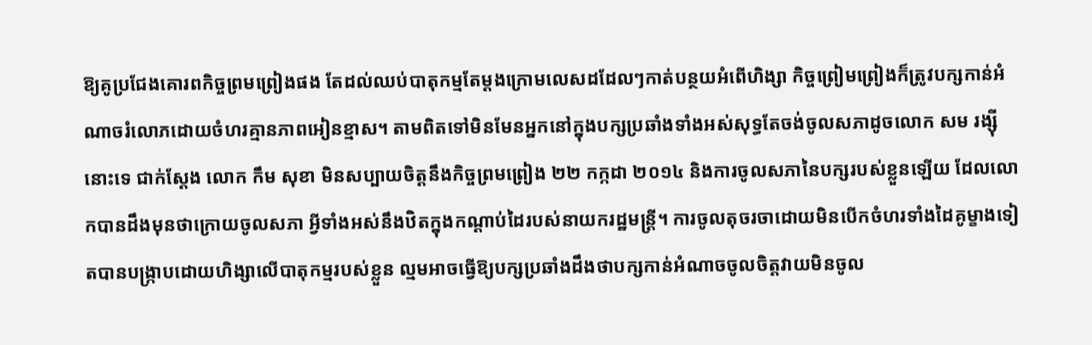ឱ្យគូប្រជែងគោរពកិច្ចព្រមព្រៀងផង តែដល់ឈប់បាតុកម្មតែម្តងក្រោមលេសដដែលៗកាត់បន្ថយអំពើហិង្សា កិច្ចព្រៀមព្រៀងក៏ត្រូវបក្សកាន់អំណាចរំលោភដោយចំហរគ្មានភាពអៀនខ្មាស។ តាមពិតទៅមិនមែនអ្នកនៅក្នុងបក្សប្រឆាំងទាំងអស់សុទ្ធតែចង់ចូលសភាដូចលោក សម រង្ស៊ី នោះទេ ជាក់ស្តែង លោក កឹម សុខា មិនសប្បាយចិត្តនឹងកិច្ចព្រមព្រៀង ២២ កក្កដា ២០១៤ និងការចូលសភានៃបក្សរបស់ខ្លួនឡើយ ដែលលោកបានដឹងមុនថាក្រោយចូលសភា អ្វីទាំងអស់នឹងឋិតក្នុងកណ្តាប់ដៃរបស់នាយករដ្ឋមន្ត្រី។ ការចូលតុចរចាដោយមិនបើកចំហរទាំងដៃគូម្ខាងទៀតបានបង្ក្រាបដោយហិង្សាលើបាតុកម្មរបស់ខ្លួន ល្មមអាចធ្វើឱ្យបក្សប្រឆាំងដឹងថាបក្សកាន់អំណាចចូលចិត្តវាយមិនចូល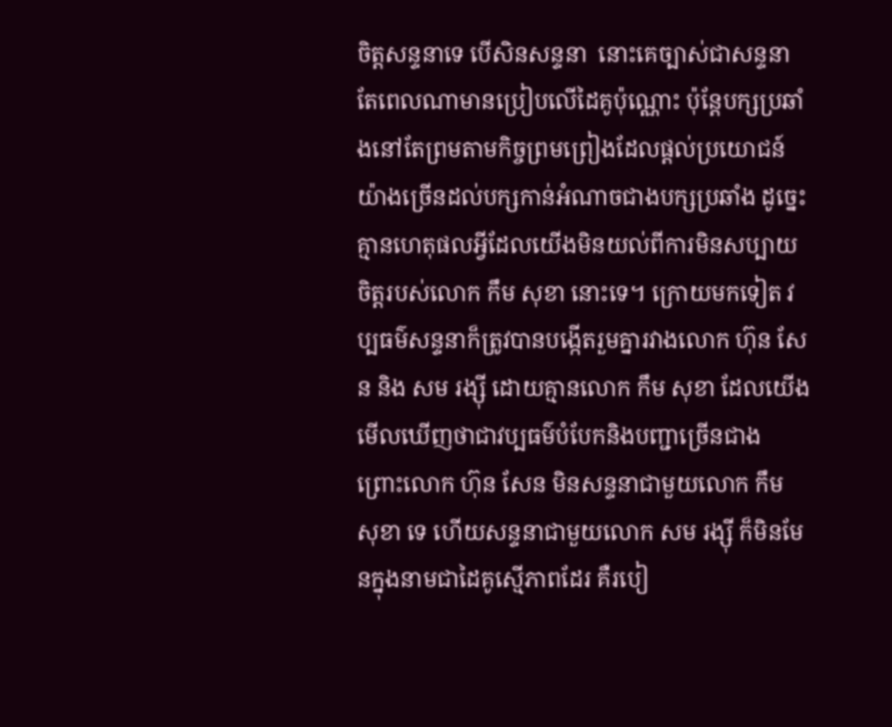ចិត្តសន្ទនាទេ បើសិនសន្ទនា  នោះគេច្បាស់ជាសន្ទនាតែពេលណាមានប្រៀបលើដៃគូប៉ុណ្ណោះ ប៉ុន្តែបក្សប្រឆាំងនៅតែព្រមតាមកិច្ចព្រមព្រៀងដែលផ្តល់ប្រយោជន៍យ៉ាងច្រើនដល់បក្សកាន់អំណាចជាងបក្សប្រឆាំង ដូច្នេះគ្មានហេតុផលអ្វីដែលយើងមិនយល់ពីការមិនសប្បាយចិត្តរបស់លោក កឹម សុខា នោះទេ។ ក្រោយមកទៀត វប្បធម៌សន្ទនាក៏ត្រូវបានបង្កើតរួមគ្នារវាងលោក ហ៊ុន សែន និង សម រង្ស៊ី ដោយគ្មានលោក កឹម សុខា ដែលយើងមើលឃើញថាជាវប្បធម៌បំបែកនិងបញ្ជាច្រើនជាង ព្រោះលោក ហ៊ុន សែន មិនសន្ទនាជាមួយលោក កឹម សុខា ទេ ហើយសន្ទនាជាមួយលោក សម រង្ស៊ី ក៏មិនមែនក្នុងនាមជាដៃគូស្មើភាពដែរ គឺរបៀ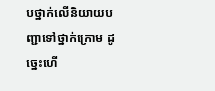បថ្នាក់លើនិយាយបញ្ជាទៅថ្នាក់ក្រោម ដូច្នេះហើ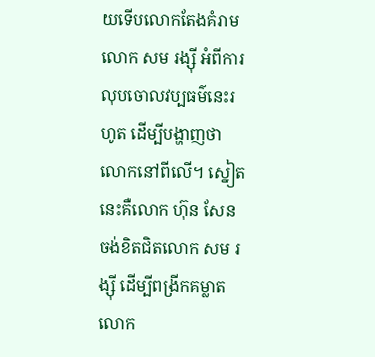យទើបលោកតែងគំរាមលោក សម រង្ស៊ី អំពីការលុបចោលវប្បធម៌នេះរហូត ដើម្បីបង្ហាញថាលោកនៅពីលើ។ ស្នៀតនេះគឺលោក ហ៊ុន សែន ចង់ខិតជិតលោក សម រង្ស៊ី ដើម្បីពង្រីកគម្លាតលោក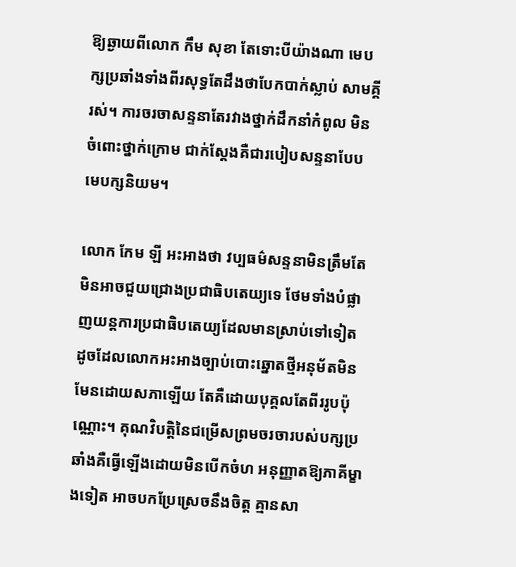ឱ្យឆ្ងាយពីលោក កឹម សុខា តែទោះបីយ៉ាងណា មេបក្សប្រឆាំងទាំងពីរសុទ្ធតែដឹងថាបែកបាក់ស្លាប់ សាមគ្គីរស់។ ការចរចាសន្ទនាតែរវាងថ្នាក់ដឹកនាំកំពូល មិនចំពោះថ្នាក់ក្រោម ជាក់ស្តែងគឺជារបៀបសន្ទនាបែបមេបក្សនិយម។

លោក កែម ឡី អះអាងថា វប្បធម៌សន្ទនាមិនត្រឹមតែមិនអាចជួយជ្រោងប្រជាធិបតេយ្យទេ ថែមទាំងបំផ្លាញយន្តការប្រជាធិបតេយ្យដែលមានស្រាប់ទៅទៀត ដូចដែលលោកអះអាងច្បាប់បោះឆ្នោតថ្មីអនុម័តមិនមែនដោយសភាឡើយ តែគឺដោយបុគ្គលតែពីររូបប៉ុណ្ណោះ។ គុណវិបត្តិនៃជម្រើសព្រមចរចារបស់បក្សប្រឆាំងគឺធ្វើឡើងដោយមិនបើកចំហ អនុញ្ញាតឱ្យភាគីម្ខាងទៀត អាចបកប្រែស្រេចនឹងចិត្ត គ្មានសា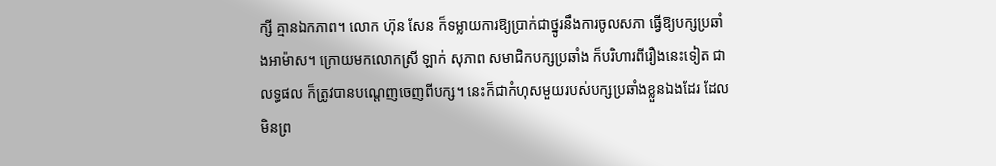ក្សី គ្មានឯកភាព។ លោក ហ៊ុន សែន ក៏ទម្លាយការឱ្យប្រាក់ជាថ្នូរនឹងការចូលសភា ធ្វើឱ្យបក្សប្រឆាំងអាម៉ាស។ ក្រោយមកលោកស្រី ឡាក់ សុភាព សមាជិកបក្សប្រឆាំង ក៏បរិហារពីរឿងនេះទៀត ជាលទ្ធផល ក៏ត្រូវបានបណ្តេញចេញពីបក្ស។ នេះក៏ជាកំហុសមួយរបស់បក្សប្រឆាំងខ្លួនឯងដែរ ដែលមិនព្រ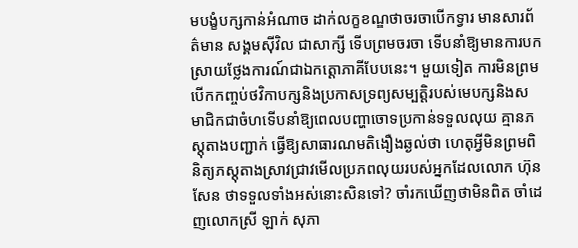មបង្ខំបក្សកាន់អំណាច ដាក់លក្ខខណ្ឌថាចរចាបើកទ្វារ មានសារព័ត៌មាន សង្គមស៊ីវិល ជាសាក្សី ទើបព្រមចរចា ទើបនាំឱ្យមានការបកស្រាយថ្លែងការណ៍ជាឯកត្តោភាគីបែបនេះ។ មួយទៀត ការមិនព្រមបើកកញ្ចប់ថវិកាបក្សនិងប្រកាសទ្រព្យសម្បត្តិរបស់មេបក្សនិងសមាជិកជាចំហទើបនាំឱ្យពេលបញ្ហាចោទប្រកាន់ទទួលលុយ គ្មានភស្តុតាងបញ្ជាក់ ធ្វើឱ្យសាធារណមតិងឿងឆ្ងល់ថា ហេតុអ្វីមិនព្រមពិនិត្យភស្តុតាងស្រាវជ្រាវមើលប្រភពលុយរបស់អ្នកដែលលោក ហ៊ុន សែន ថាទទួលទាំងអស់នោះសិនទៅ? ចាំរកឃើញថាមិនពិត ចាំដេញលោកស្រី ឡាក់ សុភា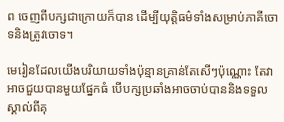ព ចេញពីបក្សជាក្រោយក៏បាន ដើម្បីយុត្តិធម៌ទាំងសម្រាប់ភាគីចោទនិងត្រូវចោទ។

មេរៀនដែលយើងបរិយាយទាំងប៉ុន្មានគ្រាន់តែសើៗប៉ុណ្ណោះ តែវាអាចជួយបានមួយផ្នែកធំ បើបក្សប្រឆាំងអាចចាប់បាននិងទទួលស្គាល់ពីគុ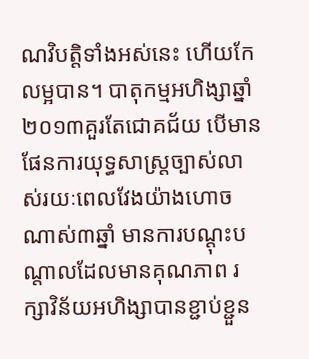ណវិបត្តិទាំងអស់នេះ ហើយកែលម្អបាន។ បាតុកម្មអហិង្សាឆ្នាំ២០១៣គួរតែជោគជ័យ បើមានផែនការយុទ្ធសាស្ត្រច្បាស់លាស់រយៈពេលវែងយ៉ាងហោចណាស់៣ឆ្នាំ មានការបណ្តុះបណ្តាលដែលមានគុណភាព រក្សាវិន័យអហិង្សាបានខ្ជាប់ខ្ជួន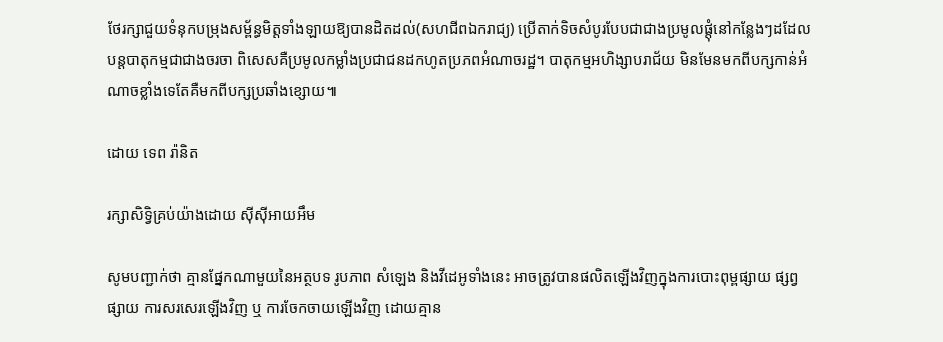ថែរក្សាជួយទំនុកបម្រុងសម្ព័ន្ធមិត្តទាំងឡាយឱ្យបានដិតដល់(សហជីពឯករាជ្យ) ប្រើតាក់ទិចសំបូរបែបជាជាងប្រមូលផ្តុំនៅកន្លែងៗដដែល បន្តបាតុកម្មជាជាងចរចា ពិសេសគឺប្រមូលកម្លាំងប្រជាជនដកហូតប្រភពអំណាចរដ្ឋ។ បាតុកម្មអហិង្សាបរាជ័យ មិនមែនមកពីបក្សកាន់អំណាចខ្លាំងទេតែគឺមកពីបក្សប្រឆាំងខ្សោយ៕

ដោយ ទេព រ៉ានិត

រក្សាសិទ្វិគ្រប់យ៉ាងដោយ ស៊ីស៊ីអាយអឹម

សូមបញ្ជាក់ថា គ្មានផ្នែកណាមួយនៃអត្ថបទ រូបភាព សំឡេង និងវីដេអូទាំងនេះ អាចត្រូវបានផលិតឡើងវិញក្នុងការបោះពុម្ពផ្សាយ ផ្សព្វផ្សាយ ការសរសេរឡើងវិញ ឬ ការចែកចាយឡើងវិញ ដោយគ្មាន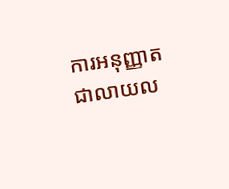ការអនុញ្ញាតជាលាយល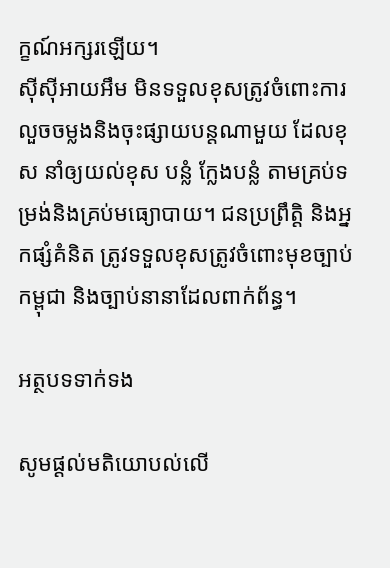ក្ខណ៍អក្សរឡើយ។
ស៊ីស៊ីអាយអឹម មិនទទួលខុសត្រូវចំពោះការលួចចម្លងនិងចុះផ្សាយបន្តណាមួយ ដែលខុស នាំឲ្យយល់ខុស បន្លំ ក្លែងបន្លំ តាមគ្រប់ទម្រង់និងគ្រប់មធ្យោបាយ។ ជនប្រព្រឹត្តិ និងអ្នកផ្សំគំនិត ត្រូវទទួលខុសត្រូវចំពោះមុខច្បាប់កម្ពុជា និងច្បាប់នានាដែលពាក់ព័ន្ធ។

អត្ថបទទាក់ទង

សូមផ្ដល់មតិយោបល់លើ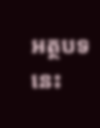អត្ថបទនេះ